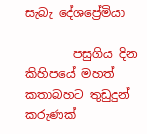සැබැ දේශප්‍රේමියා

        පසුගිය දින කිහිපයේ මහත් කතාබහට තුඩුදුන් කරුණක්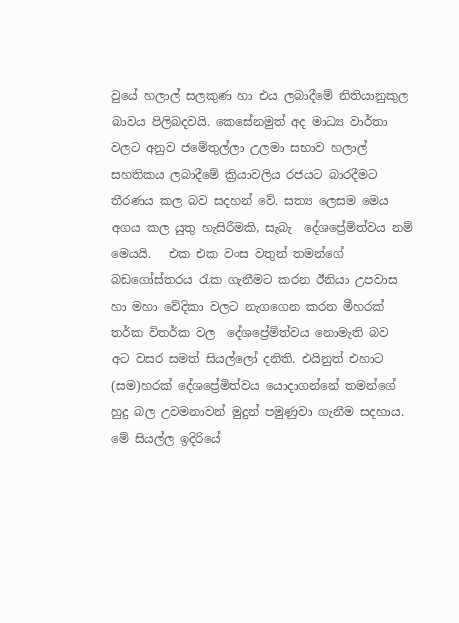වුයේ හලාල් සලකුණ හා එය ලබාදීමේ නිතියානුකුල බාවය පිලිබදවයි. කෙසේනමුත් අද මාධ්‍ය වාර්තා වලට අනුව ජමේතුල්ලා උලමා සභාව හලාල් සහතිකය ලබාදීමේ ක්‍රියාවලිය රජයට බාරදීමට තීරණය කල බව සදහන් වේ. සත්‍ය ලෙසම මෙය අගය කල යුතු හැසිරීමකි, සැබැ  දේශප්‍රේමිත්වය නම් මෙයයි.   එක එක වංස වතුන් තමන්ගේ බඩගෝස්තරය රැක ගැනීමට කරන ඊනියා උපවාස හා මහා වේදිකා වලට නැගගෙන කරන මීහරක් තර්ක විතර්ක වල  දේශප්‍රේමිත්වය නොමැති බව  අට වසර සමත් සියල්ලෝ දනිති. එයිනුත් එහාට (සම)හරක් දේශප්‍රේමිත්වය යොදාගන්නේ තමන්ගේ හුදු බල උවමනාවන් මුදුන් පමුණුවා ගැනීම සදහාය. මේ සියල්ල ඉදිරියේ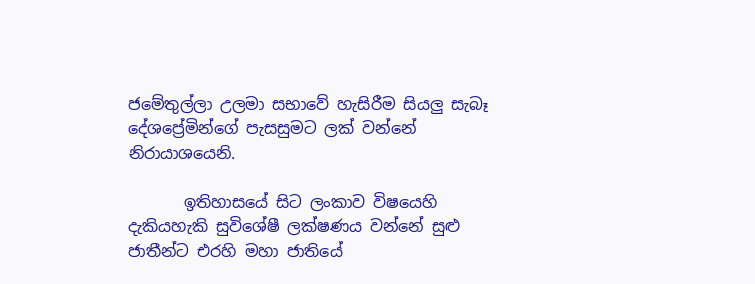ජමේතුල්ලා උලමා සභාවේ හැසිරීම සියලු සැබෑ දේශප්‍රේමින්ගේ පැසසුමට ලක් වන්නේ නිරායාශයෙනි.

       ඉතිහාසයේ සිට ලංකාව විෂයෙහි දැකියහැකි සුවිශේෂී ලක්ෂණය වන්නේ සුළු ජාතීන්ට එරහි මහා ජාතියේ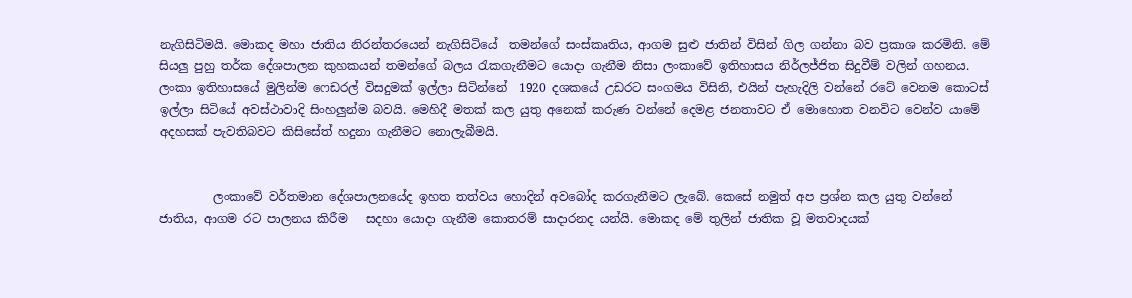නැගිසිටිමයි. මොකද මහා ජාතිය නිරන්තරයෙන් නැගිසිටියේ  තමන්ගේ සංස්කෘතිය, ආගම සුළු ජාතින් විසින් ගිල ගන්නා බව ප්‍රකාශ කරමිනි. මේ සියලු පුහු තර්ක දේශපාලන කුහකයන් තමන්ගේ බලය රැකගැනීමට යොදා ගැනීම නිසා ලංකාවේ ඉතිහාසය නිර්ලජ්ජිත සිදුවීම් වලින් ගහනය. ලංකා ඉතිහාසයේ මුලින්ම ෆෙඩරල් විසදුමක් ඉල්ලා සිටින්නේ  1920 දශකයේ උඩරට සංගමය විසිනි, එයින් පැහැදිලි වන්නේ රටේ වෙනම කොටස් ඉල්ලා සිටියේ අවස්ථාවාදි සිංහලුන්ම බවයි. මෙහිදී මතක් කල යුතු අනෙක් කරුණ වන්නේ දෙමළ ජනතාවට ඒ මොහොත වනවිට වෙන්ව යාමේ අදහසක් පැවතිබවට කිසිසේත් හදුනා ගැනීමට නොලැබීමයි.


         ලංකාවේ වර්තමාන දේශපාලනයේද ඉහත තත්වය හොදින් අවබෝද කරගැනීමට ලැබේ. කෙසේ නමුත් අප ප්‍රශ්න කල යුතු වන්නේ ජාතිය, ආගම රට පාලනය කිරීම   සදහා යොදා ගැනීම කොතරම් සාදාරනද යන්යි. මොකද මේ තුලින් ජාතික වූ මතවාදයක්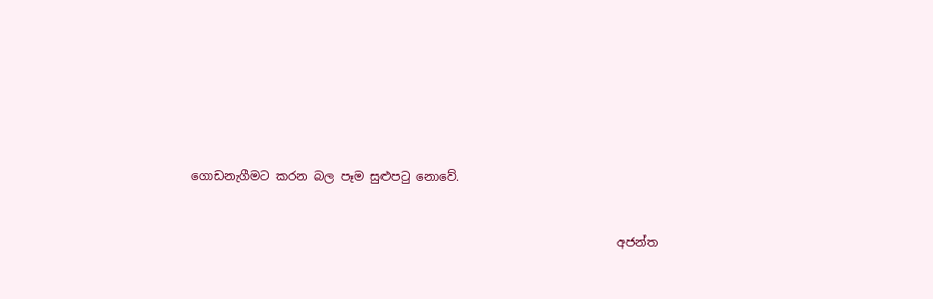ගොඩනැගීමට කරන බල පෑම සුළුපටු නොවේ.


                                                                       අජන්ත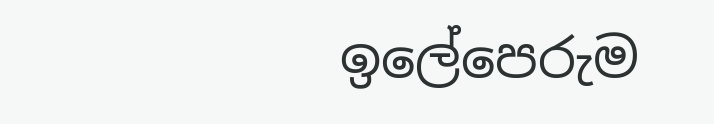ඉලේපෙරුම